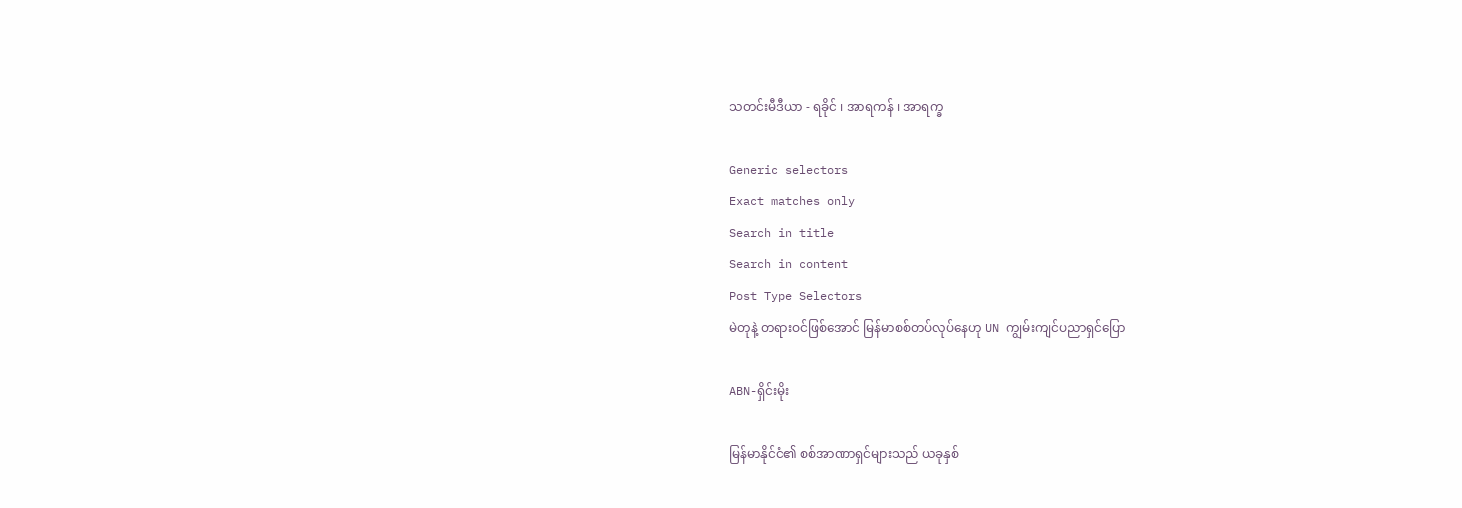သတင်းမီဒီယာ - ရခိုင် ၊ အာရကန် ၊ အာရက္ခ

Generic selectors
Exact matches only
Search in title
Search in content
Post Type Selectors
မဲတုနဲ့ တရားဝင်ဖြစ်အောင် မြန်မာစစ်တပ်လုပ်နေဟု UN ကျွမ်းကျင်ပညာရှင်ပြော

ABN-ရှိင်းမိုး

မြန်မာနိုင်ငံ၏ စစ်အာဏာရှင်များသည် ယခုနှစ်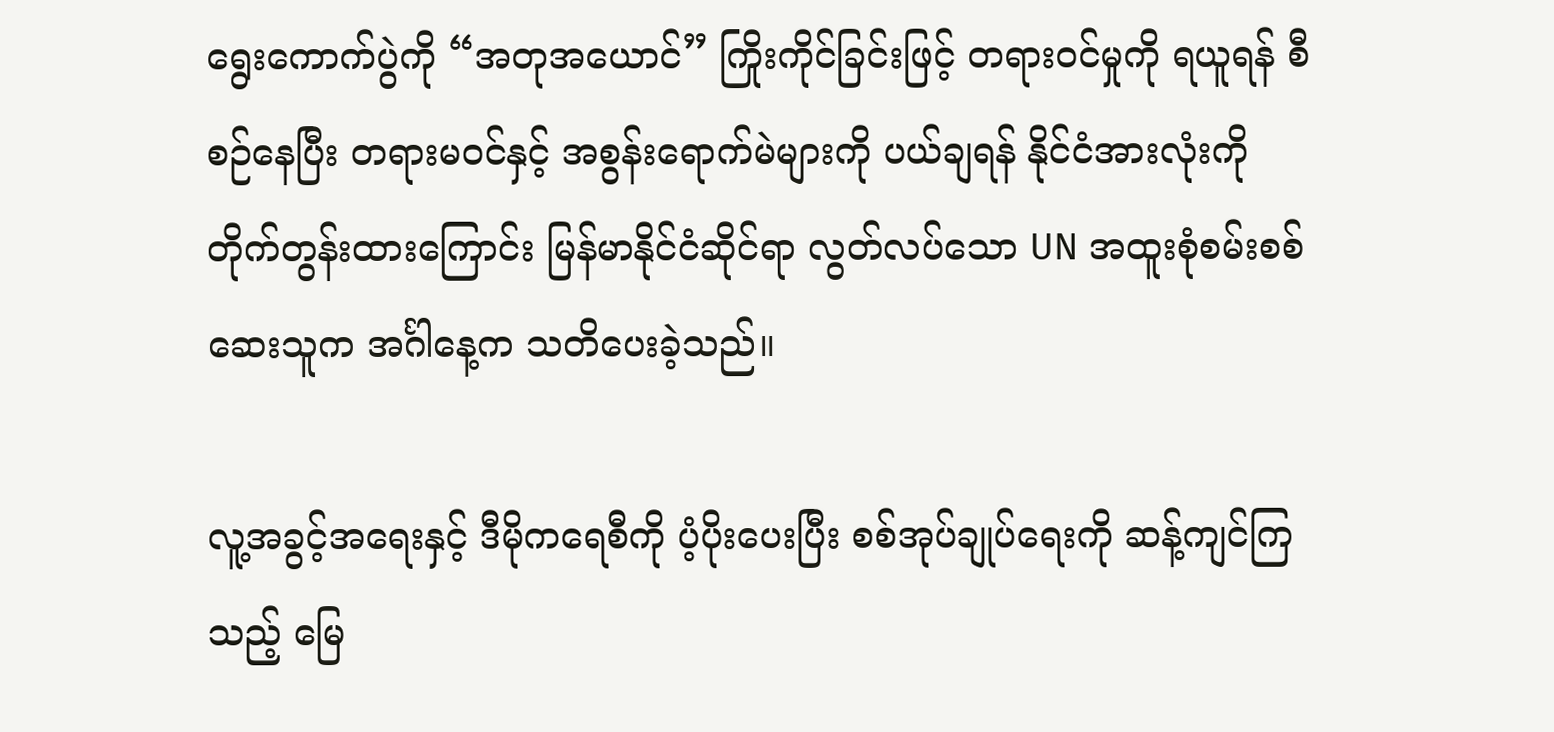ရွေးကောက်ပွဲကို “အတုအယောင်” ကြိုးကိုင်ခြင်းဖြင့် တရားဝင်မှုကို ရယူရန် စီစဉ်နေပြီး တရားမဝင်နှင့် အစွန်းရောက်မဲများကို ပယ်ချရန် နိုင်ငံအားလုံးကို တိုက်တွန်းထားကြောင်း မြန်မာနိုင်ငံဆိုင်ရာ လွတ်လပ်သော UN အထူးစုံစမ်းစစ်ဆေးသူက အင်္ဂါနေ့က သတိပေးခဲ့သည်။

လူ့အခွင့်အရေးနှင့် ဒီမိုကရေစီကို ပံ့ပိုးပေးပြီး စစ်အုပ်ချုပ်ရေးကို ဆန့်ကျင်ကြသည့် မြေ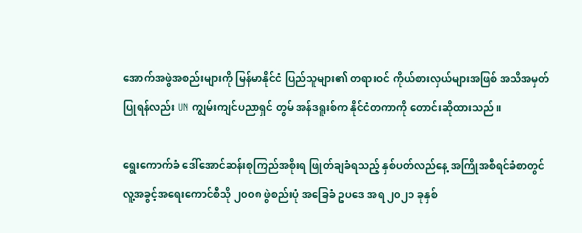အောက်အဖွဲအစည်းများကို မြန်မာနိုင်ငံ ပြည်သူများ၏ တရားဝင် ကိုယ်စားလှယ်များအဖြစ် အသိအမှတ်ပြုရန်လည်း UN ကျွမ်းကျင်ပညာရှင် တွမ် အန်ဒရူးစ်က နိုင်ငံတကာကို တောင်းဆိုထားသည်။

ရွေးကောက်ခံ ဒေါ်အောင်ဆန်းစုကြည်အစိုးရ ဖြုတ်ချခံရသည့် နှစ်ပတ်လည်နေ့ အကြိုအစီရင်ခံစာတွင် လူ့အခွင့်အရေးကောင်စီသို ၂၀၀၈ ဖွဲစည်းပုံ အခြေခံ ဥပဒေ အရ ၂၀၂၁ ခုနှစ်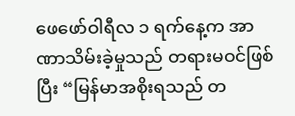ဖေဖော်ဝါရီလ ၁ ရက်နေ့က အာဏာသိမ်းခဲ့မှုသည် တရားမဝင်ဖြစ်ပြီး “မြန်မာအစိုးရသည် တ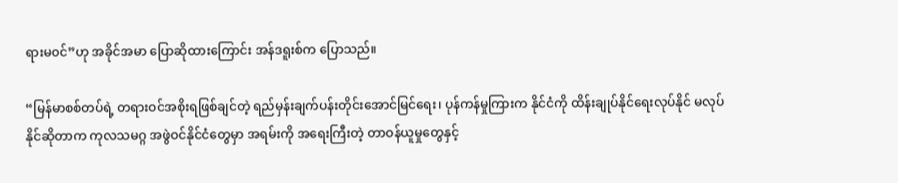ရားမ၀င်”ဟု အခိုင်အမာ ပြောဆိုထားကြောင်း အန်ဒရူးစ်က ပြောသည်။

“မြန်မာစစ်တပ်ရဲ့ တရားဝင်အစိုးရဖြစ်ချင်တဲ့ ရည်မှန်းချက်ပန်းတိုင်းအောင်မြင်ရေး၊ ပုန်ကန်မှုကြားက နိုင်ငံကို ထိန်းချုပ်နိုင်ရေးလုပ်နိုင် မလုပ်နိုင်ဆိုတာက ကုလသမဂ္ဂ အဖွဲဝင်နိုင်ငံတွေမှာ အရမ်းကို အရေးကြီးတဲ့ တာဝန်ယူမှုတွေနှင့်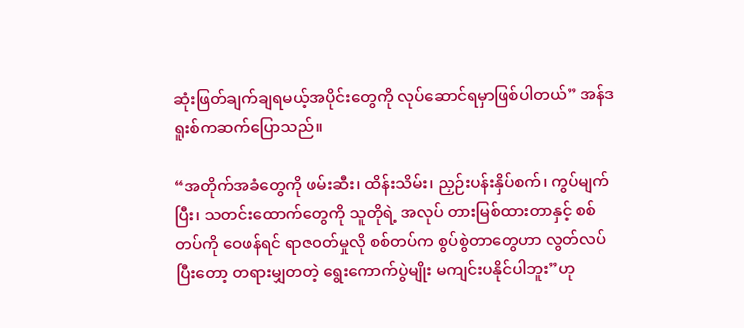ဆုံးဖြတ်ချက်ချရမယ့်အပိုင်းတွေကို လုပ်ဆောင်ရမှာဖြစ်ပါတယ်” အန်ဒရူးစ်ကဆက်ပြောသည်။

“အတိုက်အခံတွေကို ဖမ်းဆီး၊ ထိန်းသိမ်း၊ ညှဉ်းပန်းနှိပ်စက်၊ ကွပ်မျက်ပြီး၊ သတင်းထောက်တွေကို သူတိုရဲ့ အလုပ် တားမြစ်ထားတာနှင့် စစ်တပ်ကို ဝေဖန်ရင် ရာဇ၀တ်မှုလို စစ်တပ်က စွပ်စွဲတာတွေဟာ လွတ်လပ်ပြီးတော့ တရားမျှတတဲ့ ရွေးကောက်ပွဲမျိုး မကျင်းပနိုင်ပါဘူး”ဟု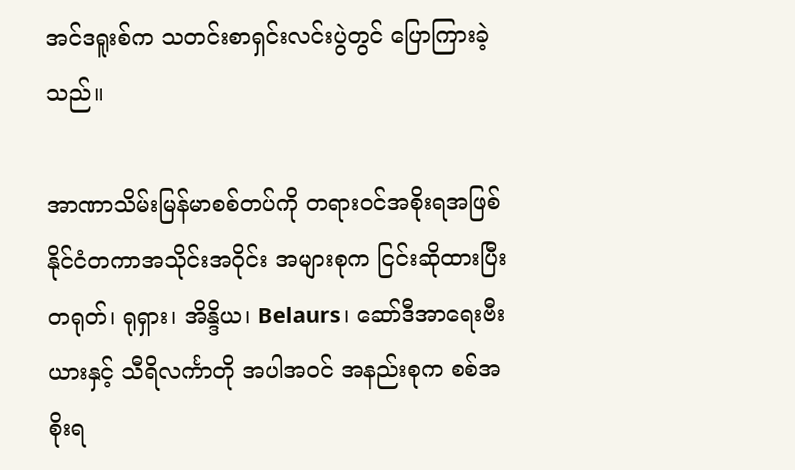အင်ဒရူးစ်က သတင်းစာရှင်းလင်းပွဲတွင် ပြောကြားခဲ့သည်။

အာဏာသိမ်းမြန်မာစစ်တပ်ကို တရားဝင်အစိုးရအဖြစ် နိုင်ငံတကာအသိုင်းအဝိုင်း အများစုက ငြင်းဆိုထားပြီး တရုတ်၊ ရုရှား၊ အိန္ဒိယ၊ Belaurs၊ ဆော်ဒီအာရေးဗီးယားနှင့် သီရိလင်္ကာတို အပါအဝင် အနည်းစုက စစ်အစိုးရ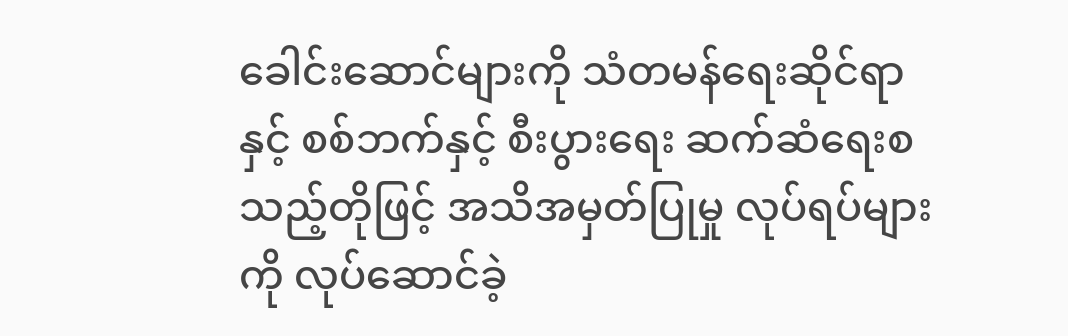ခေါင်းဆောင်များကို သံတမန်ရေးဆိုင်ရာနှင့် စစ်ဘက်နှင့် စီးပွားရေး ဆက်ဆံရေးစသည့်တိုဖြင့် အသိအမှတ်ပြုမှု လုပ်ရပ်များကို လုပ်ဆောင်ခဲ့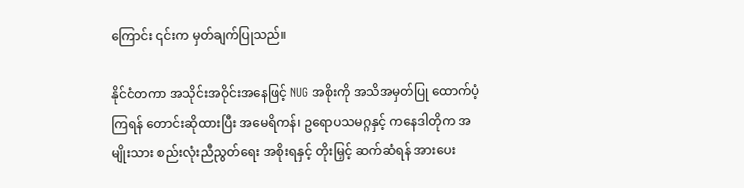ကြောင်း ၎င်းက မှတ်ချက်ပြုသည်။

နိုင်ငံတကာ အသိုင်းအဝိုင်းအနေဖြင့် NUG အစိုးကို အသိအမှတ်ပြု ထောက်ပံ့ကြရန် တောင်းဆိုထားပြီး အမေရိကန်၊ ဥရောပသမဂ္ဂနှင့် ကနေဒါတိုက အမျိုးသား စည်းလုံးညီညွတ်ရေး အစိုးရနှင့် တိုးမြှင့် ဆက်ဆံရန် အားပေး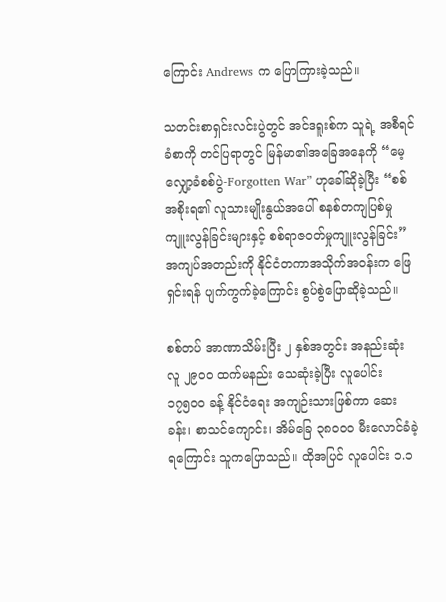ကြောင်း Andrews က ပြောကြားခဲ့သည်။

သတင်းစာရှင်းလင်းပွဲတွင် အင်ဒရူးစ်က သူရဲ့ အစီရင်ခံစာကို တင်ပြရာတွင် မြန်မာ၏အခြေအနေကို “မေ့လျှော့ခံစစ်ပွဲ-Forgotten War” ဟုခေါ်ဆိုခဲ့ပြီး “စစ်အစိုးရ၏ လူသားမျိုးနွယ်အပေါ် စနစ်တကျပြစ်မှုကျူးလွန်ခြင်းများနှင့် စစ်ရာဇ၀တ်မှုကျူးလွန်ခြင်း” အကျပ်အတည်းကို နိုင်ငံတကာအသိုက်အဝန်းက ဖြေရှင်းရန် ပျက်ကွက်ခဲ့ကြောင်း စွပ်စွဲပြောဆိုခဲ့သည်။

စစ်တပ် အာဏာသိမ်းပြီး ၂ နှစ်အတွင်း အနည်းဆုံး လူ ၂၉၀၀ ထက်မနည်း သေဆုံးခဲ့ပြီး လူပေါင်း ၁၇၅၀၀ ခန့် နိုင်ငံရေး အကျဉ်းသားဖြစ်ကာ ဆေးခန်း၊ စာသင်ကျောင်း၊ အိမ်ခြေ ၃၈၀၀၀ မီးလောင်ခံခဲ့ရကြောင်း သူကပြောသည်။ ထိုအပြင် လူပေါင်း ၁.၁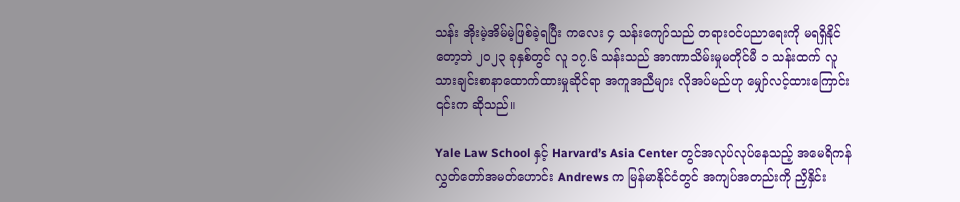သန်း အိုးမဲ့အိမ်မဲ့ဖြစ်ခဲ့ရပြီး ကလေး ၄ သန်းကျော်သည် တရားဝင်ပညာရေးကို မရရှိနိုင်တော့ဘဲ ၂၀၂၃ ခုနှစ်တွင် လူ ၁၇.၆ သန်းသည် အာဏာသိမ်းမှုမတိုင်မီ ၁ သန်းထက် လူသားချင်းစာနာထောက်ထားမှုဆိုင်ရာ အကူအညီများ လိုအပ်မည်ဟု မျှော်လင့်ထားကြောင်း ၎င်းက ဆိုသည်။

Yale Law School နှင့် Harvard’s Asia Center တွင်အလုပ်လုပ်နေသည့် အမေရိကန်လွှတ်တော်အမတ်ဟောင်း Andrews က မြန်မာနိုင်ငံတွင် အကျပ်အတည်းကို ညှိနှိင်း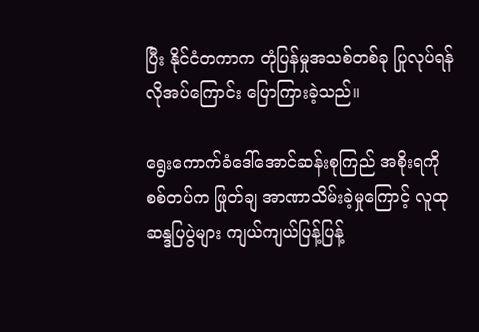ပြီး နိုင်ငံတကာက တုံပြန်မှုအသစ်တစ်ခု ပြုလုပ်ရန် လိုအပ်ကြောင်း ပြောကြားခဲ့သည်။

ရွေးကောက်ခံဒေါ်အောင်ဆန်းစုကြည် အစိုးရကို စစ်တပ်က ဖြုတ်ချ အာဏာသိမ်းခဲ့မှုကြောင့် လူထုဆန္ဒပြပွဲများ ကျယ်ကျယ်ပြန့်ပြန့်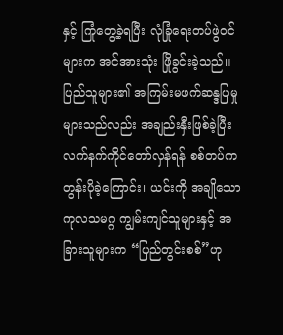နှင့် ကြုံတွေ့ခဲ့ရပြီး လုံခြုံရေးတပ်ဖွဲဝင်များက အင်အားသုံး ဖြိုခွင်းခဲ့သည်။ ပြည်သူများ၏ အကြမ်းမဖက်ဆန္ဒပြမှုများသည်လည်း အချည်းနှီးဖြစ်ခဲ့ပြီး လက်နက်ကိုင်တော်လှန်ရန် စစ်တပ်က တွန်းပိုခဲ့ကြောင်း၊ ယင်းကို အချိုသော ကုလသမဂ္ဂ ကျွမ်းကျင်သူများနှင့် အခြားသူများက “ပြည်တွင်းစစ်”ဟု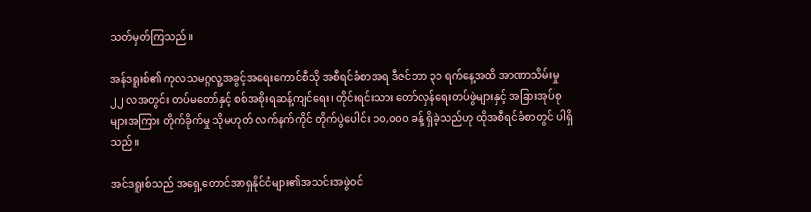သတ်မှတ်ကြသည်။

အန်ဒရူးစ်၏ ကုလသမဂ္ဂလူ့အခွင့်အရေးကောင်စီသို အစီရင်ခံစာအရ ဒီဇင်ဘာ ၃၁ ရက်နေ့အထိ အာဏာသိမ်းမှု ၂၂ လအတွင်း တပ်မတော်နှင့် စစ်အစိုးရဆန့်ကျင်ရေး၊ တိုင်းရင်းသား တော်လှန်ရေးတပ်ဖွဲများနှင့် အခြားအုပ်စုများအကြား တိုက်ခိုက်မှု သိုမဟုတ် လက်နက်ကိုင် တိုက်ပွဲပေါင်း ၁၀,၀၀၀ ခန့် ရှိခဲ့သည်ဟု ထိုအစီရင်ခံစာတွင် ပါရှိသည်။

အင်ဒရူးစ်သည် အရှေ့တောင်အာရှနိုင်ငံများ၏အသင်းအဖွဲဝင်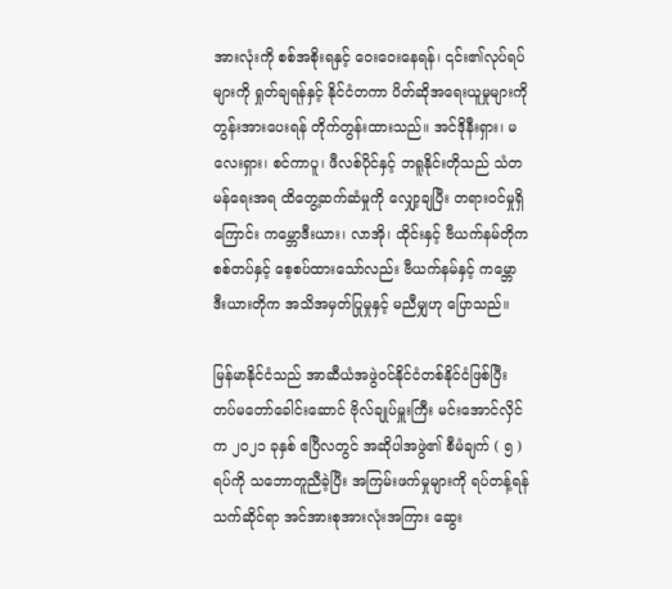အားလုံးကို စစ်အစိုးရနှင့် ဝေးဝေးနေရန်၊ ၎င်း၏လုပ်ရပ်များကို ရှုတ်ချရန်နှင့် နိုင်ငံတကာ ပိတ်ဆိုအရေးယူမှုများကို တွန်းအားပေးရန် တိုက်တွန်းထားသည်။ အင်ဒိုနီးရှား၊ မလေးရှား၊ စင်ကာပူ၊ ဖီလစ်ပိုင်နှင့် ဘရူနိုင်းတိုသည် သံတမန်ရေးအရ ထိတွေ့ဆက်ဆံမှုကို လျှော့ချပြီး တရားဝင်မှုရှိကြောင်း ကမ္ဘောဒီးယား၊ လာအို၊ ထိုင်းနှင့် ဗီယက်နမ်တိုက စစ်တပ်နှင့် စေ့စပ်ထားသော်လည်း ဗီယက်နမ်နှင့် ကမ္ဘောဒီးယားတိုက အသိအမှတ်ပြုမှုနှင့် မညီမျှဟု ပြောသည်။

မြန်မာနိုင်ငံသည် အာဆီယံအဖွဲဝင်နိုင်ငံတစ်နိုင်ငံဖြစ်ပြီး တပ်မတော်ခေါင်းဆောင် ဗိုလ်ချုပ်မှူးကြီး မင်းအောင်လှိင်က ၂၀၂၁ ခုနှစ် ဧပြီလတွင် အဆိုပါအဖွဲ၏ စီမံချက် ( ၅ )ရပ်ကို သဘောတူညီခဲ့ပြီး အကြမ်းဖက်မှုများကို ရပ်တန့်ရန် သက်ဆိုင်ရာ အင်အားစုအားလုံးအကြား ဆွေး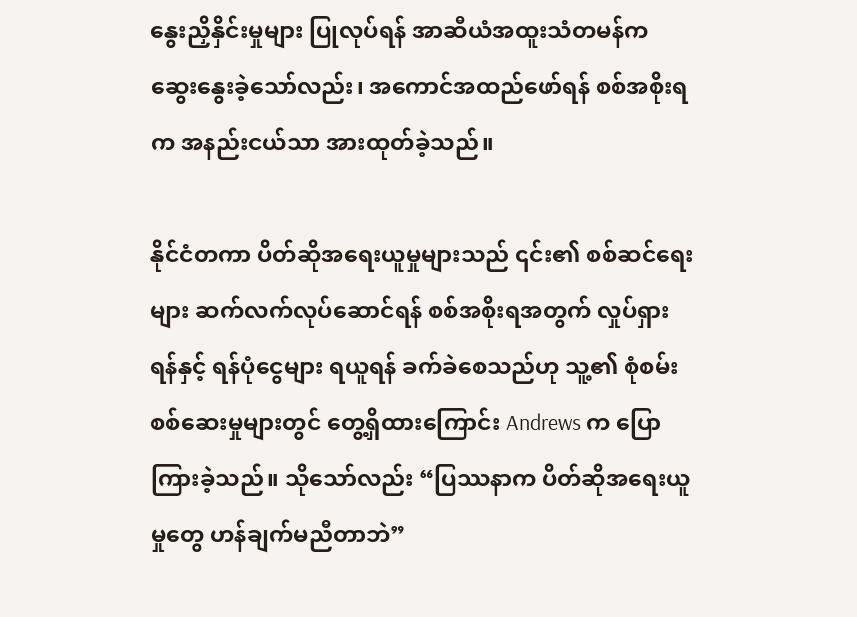နွေးညှိနှိင်းမှုများ ပြုလုပ်ရန် အာဆီယံအထူးသံတမန်က ဆွေးနွေးခဲ့သော်လည်း၊ အကောင်အထည်ဖော်ရန် စစ်အစိုးရက အနည်းငယ်သာ အားထုတ်ခဲ့သည်။

နိုင်ငံတကာ ပိတ်ဆိုအရေးယူမှုများသည် ၎င်း၏ စစ်ဆင်ရေးများ ဆက်လက်လုပ်ဆောင်ရန် စစ်အစိုးရအတွက် လှုပ်ရှားရန်နှင့် ရန်ပုံငွေများ ရယူရန် ခက်ခဲစေသည်ဟု သူ့၏ စုံစမ်းစစ်ဆေးမှုများတွင် တွေ့ရှိထားကြောင်း Andrews က ပြောကြားခဲ့သည်။ သိုသော်လည်း “ပြဿနာက ပိတ်ဆိုအရေးယူမှုတွေ ဟန်ချက်မညီတာဘဲ”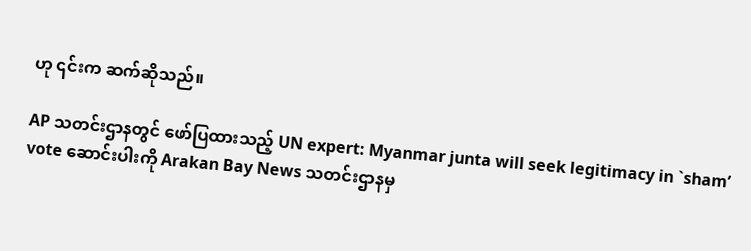ဟု ၎င်းက ဆက်ဆိုသည်။

AP သတင်းဌာနတွင် ဖော်ပြထားသည့် UN expert: Myanmar junta will seek legitimacy in `sham’ vote ဆောင်းပါးကို Arakan Bay News သတင်းဌာနမှ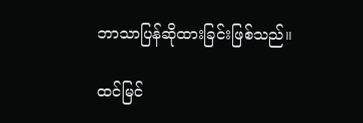ဘာသာပြန်ဆိုထားခြင်းဖြစ်သည်။

ထင်မြင်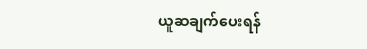ယူဆချက်‌‌ပေးရန်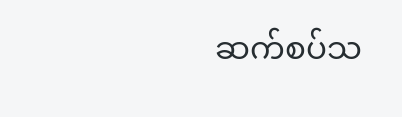ဆက်စပ်သ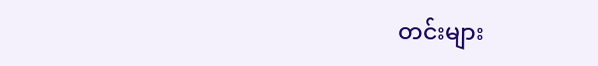တင်းများ